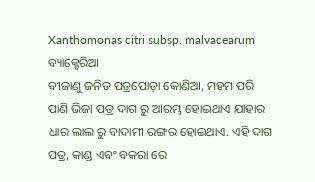Xanthomonas citri subsp. malvacearum
ବ୍ୟାକ୍ଟେରିଆ
ବୀଜାଣୁ ଜନିତ ପତ୍ରପୋଡ଼ା କୋଣିଆ, ମହମ ପରି ପାଣି ଭିଜା ପତ୍ର ଦାଗ ରୁ ଆରମ୍ଭ ହୋଇଥାଏ ଯାହାର ଧାର ଲାଲ ରୁ ବାଦାମୀ ରଙ୍ଗର ହୋଇଥାଏ. ଏହି ଦାଗ ପତ୍ର, କାଣ୍ଡ ଏବଂ ବକରା ରେ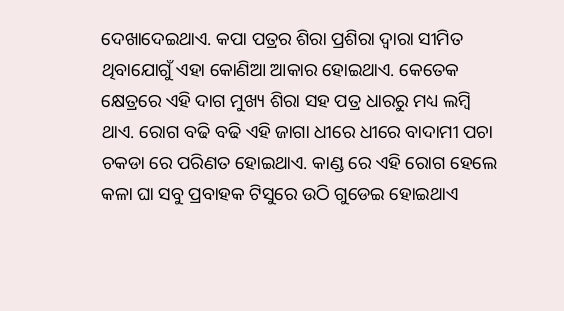ଦେଖାଦେଇଥାଏ. କପା ପତ୍ରର ଶିରା ପ୍ରଶିରା ଦ୍ୱାରା ସୀମିତ ଥିବାଯୋଗୁଁ ଏହା କୋଣିଆ ଆକାର ହୋଇଥାଏ. କେତେକ କ୍ଷେତ୍ରରେ ଏହି ଦାଗ ମୁଖ୍ୟ ଶିରା ସହ ପତ୍ର ଧାରରୁ ମଧ୍ୟ ଲମ୍ବି ଥାଏ. ରୋଗ ବଢି ବଢି ଏହି ଜାଗା ଧୀରେ ଧୀରେ ବାଦାମୀ ପଚା ଚକଡା ରେ ପରିଣତ ହୋଇଥାଏ. କାଣ୍ଡ ରେ ଏହି ରୋଗ ହେଲେ କଳା ଘା ସବୁ ପ୍ରବାହକ ଟିସୁରେ ଉଠି ଗୁଡେଇ ହୋଇଥାଏ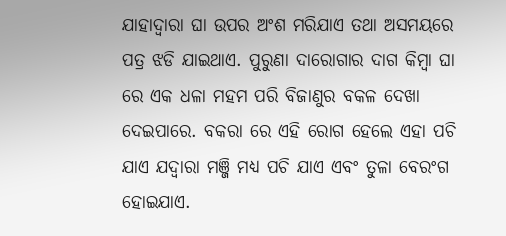ଯାହାଦ୍ୱାରା ଘା ଉପର ଅଂଶ ମରିଯାଏ ତଥା ଅସମୟରେ ପତ୍ର ଝଡି ଯାଇଥାଏ. ପୁରୁଣା ଦାରୋଗାର ଦାଗ କିମ୍ବା ଘା ରେ ଏକ ଧଳା ମହମ ପରି ବିଜାଣୁର ବକଳ ଦେଖା ଦେଇପାରେ. ବକରା ରେ ଏହି ରୋଗ ହେଲେ ଏହା ପଚି ଯାଏ ଯଦ୍ୱାରା ମଞ୍ଜି ମଧ୍ୟ ପଚି ଯାଏ ଏବଂ ତୁଳା ବେରଂଗ ହୋଇଯାଏ.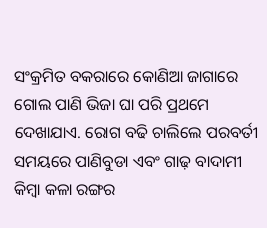ସଂକ୍ରମିତ ବକରାରେ କୋଣିଆ ଜାଗାରେ ଗୋଲ ପାଣି ଭିଜା ଘା ପରି ପ୍ରଥମେ ଦେଖାଯାଏ. ରୋଗ ବଢି ଚାଲିଲେ ପରବର୍ତୀ ସମୟରେ ପାଣିବୁଡା ଏବଂ ଗାଢ଼ ବାଦାମୀ କିମ୍ବା କଳା ରଙ୍ଗର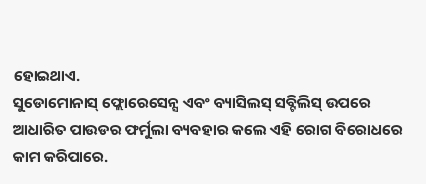ହୋଇଥାଏ.
ସୁଡୋମୋନାସ୍ ଫ୍ଲୋରେସେନ୍ସ ଏବଂ ବ୍ୟାସିଲସ୍ ସବ୍ଟିଲିସ୍ ଉପରେ ଆଧାରିତ ପାଉଡର ଫର୍ମୁଲା ବ୍ୟବହାର କଲେ ଏହି ରୋଗ ବିରୋଧରେ କାମ କରିପାରେ.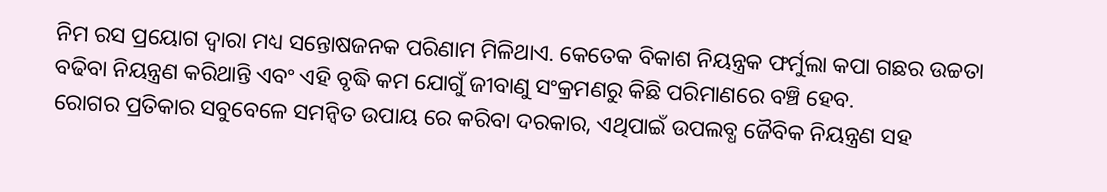ନିମ ରସ ପ୍ରୟୋଗ ଦ୍ୱାରା ମଧ୍ୟ ସନ୍ତୋଷଜନକ ପରିଣାମ ମିଳିଥାଏ. କେତେକ ବିକାଶ ନିୟନ୍ତ୍ରକ ଫର୍ମୁଲା କପା ଗଛର ଉଚ୍ଚତା ବଢିବା ନିୟନ୍ତ୍ରଣ କରିଥାନ୍ତି ଏବଂ ଏହି ବୃଦ୍ଧି କମ ଯୋଗୁଁ ଜୀବାଣୁ ସଂକ୍ରମଣରୁ କିଛି ପରିମାଣରେ ବଞ୍ଚି ହେବ.
ରୋଗର ପ୍ରତିକାର ସବୁବେଳେ ସମନ୍ବିତ ଉପାୟ ରେ କରିବା ଦରକାର, ଏଥିପାଇଁ ଉପଲବ୍ଧ ଜୈବିକ ନିୟନ୍ତ୍ରଣ ସହ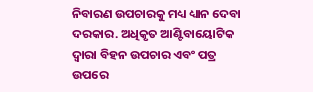ନିବାରଣ ଉପଚାରକୁ ମଧ୍ୟ ଧ୍ୟାନ ଦେବା ଦରକାର. ଅଧିକୃତ ଆଣ୍ଟିବାୟୋଟିକ ଦ୍ୱାରା ବିହନ ଉପଚାର ଏବଂ ପତ୍ର ଉପରେ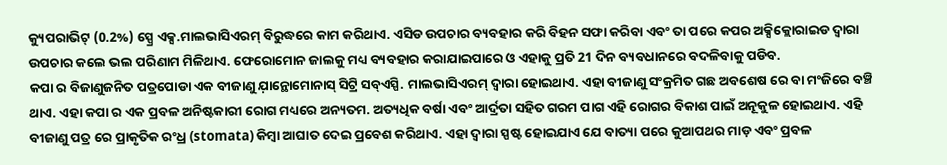କ୍ୟୁପରାଭିଟ୍ (0.2%) ସ୍ପ୍ରେ ଏକ୍ସ.ମାଲଭାସିଏରମ୍ ବିରୁଦ୍ଧରେ କାମ କରିଥାଏ. ଏସିଡ ଉପଚାର ବ୍ୟବହାର କରି ବିହନ ସଫା କରିବା ଏବଂ ତା ପରେ କପର ଅକ୍ସିକ୍ଲୋରାଇଡ ଦ୍ୱାରା ଉପଚାର କଲେ ଭଲ ପରିଣାମ ମିଳିଥାଏ. ଫେରୋମୋନ ଜାଲକୁ ମଧ୍ୟ ବ୍ୟବହାର କରାଯାଇପାରେ ଓ ଏହାକୁ ପ୍ରତି 21 ଦିନ ବ୍ୟବଧାନରେ ବଦଳିବାକୁ ପଡିବ.
କପା ର ବିଜାଣୁଜନିତ ପତ୍ରପୋଡା ଏକ ବୀଜାଣୁ ଯ଼ାନ୍ଥୋମୋନାସ୍ ସିଟ୍ରି ସବ୍ଏସ୍ପି. ମାଲଭାସିଏରମ୍ ଦ୍ବାରା ହୋଇଥାଏ. ଏହା ବୀଜାଣୁ ସଂକ୍ରମିତ ଗଛ ଅବଶେଷ ରେ ବା ମଂଜିରେ ବଞ୍ଚି ଥାଏ. ଏହା କପା ର ଏକ ପ୍ରବଳ ଅନିଷ୍ଟକାରୀ ରୋଗ ମଧ୍ୟରେ ଅନ୍ୟତମ. ଅତ୍ୟଧିକ ବର୍ଷା ଏବଂ ଆର୍ଦ୍ରତା ସହିତ ଗରମ ପାଗ ଏହି ରୋଗର ବିକାଶ ପାଇଁ ଅନୂକୁଳ ହୋଇଥାଏ. ଏହି ବୀଜାଣୁ ପତ୍ର ରେ ପ୍ରାକୃତିକ ରଂଧ୍ର (stomata) କିମ୍ବା ଆଘାତ ଦେଇ ପ୍ରବେଶ କରିଥାଏ. ଏହା ଦ୍ୱାରା ସ୍ପଷ୍ଟ ହୋଇଯାଏ ଯେ ବାତ୍ୟା ପରେ କୁଆପଥର ମାଡ଼ ଏବଂ ପ୍ରବଳ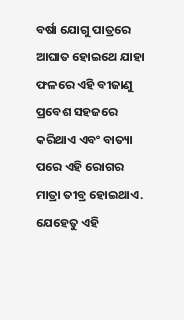ବର୍ଷା ଯୋଗୁ ପାତ୍ରରେ ଆଘାତ ହୋଇଥେ ଯାହା ଫଳରେ ଏହି ବୀଜାଣୁ ପ୍ରବେଶ ସହଜରେ କରିଥାଏ ଏବଂ ବାତ୍ୟା ପରେ ଏହି ରୋଗର ମାତ୍ରା ତୀବ୍ର ହୋଇଥାଏ. ଯେହେତୁ ଏହି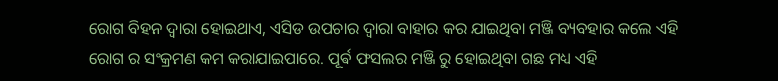ରୋଗ ବିହନ ଦ୍ୱାରା ହୋଇଥାଏ, ଏସିଡ ଉପଚାର ଦ୍ୱାରା ବାହାର କର ଯାଇଥିବା ମଞ୍ଜି ବ୍ୟବହାର କଲେ ଏହି ରୋଗ ର ସଂକ୍ରମଣ କମ କରାଯାଇପାରେ. ପୂର୍ଵ ଫସଲର ମଞ୍ଜି ରୁ ହୋଇଥିବା ଗଛ ମଧ୍ୟ ଏହି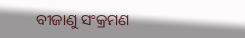ବୀଜାଣୁ ସଂକ୍ରମଣ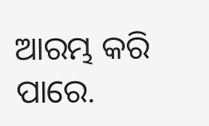ଆରମ୍ଭ କରି ପାରେ.